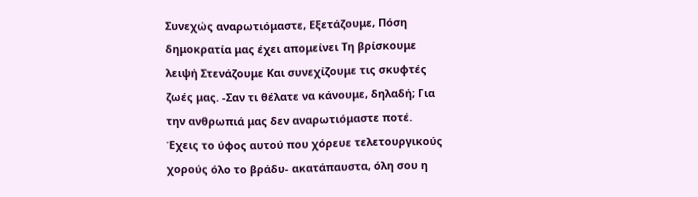Συνεχώς αναρωτιόμαστε, Εξετάζουμε, Πόση δημοκρατία μας έχει απομείνει Τη βρίσκουμε λειψή Στενάζουμε Και συνεχίζουμε τις σκυφτές ζωές μας. -Σαν τι θέλατε να κάνουμε, δηλαδή; Για την ανθρωπιά μας δεν αναρωτιόμαστε ποτέ.
Έχεις το ύφος αυτού που χόρευε τελετουργικούς χορούς όλο το βράδυ- ακατάπαυστα, όλη σου η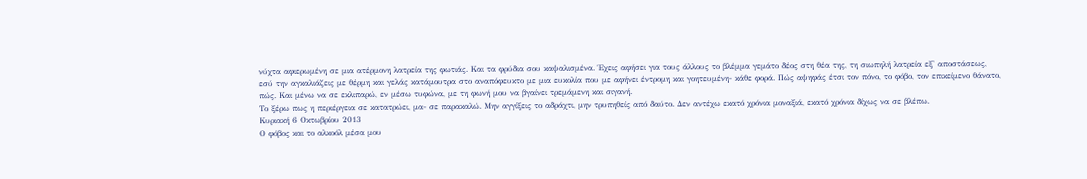νύχτα αφιερωμένη σε μια ατέρμονη λατρεία της φωτιάς. Και τα φρύδια σου καψαλισμένα. Έχεις αφήσει για τους άλλους το βλέμμα γεμάτο δέος στη θέα της, τη σιωπηλή λατρεία εξ' αποστάσεως, εσύ την αγκαλιάζεις με θέρμη και γελάς κατάμουτρα στο αναπόφευκτο με μια ευκολία που με αφήνει έντρομη και γοητευμένη- κάθε φορά. Πώς αψηφάς έτσι τον πόνο, το φόβο, τον επικείμενο θάνατο, πώς. Και μένω να σε εκλιπαρώ, εν μέσω τυφώνα, με τη φωνή μου να βγαίνει τρεμάμενη και σιγανή.
Το ξέρω πως η περιέργεια σε κατατρώει, μα- σε παρακαλώ. Μην αγγίξεις το αδράχτι, μην τρυπηθείς από δαύτο. Δεν αντέχω εκατό χρόνια μοναξιά, εκατό χρόνια δίχως να σε βλέπω.
Κυριακή 6 Οκτωβρίου 2013
Ο φόβος και το αλκοόλ μέσα μου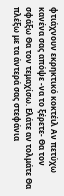φτιάχνουν εκρηκτικό κοκτέιλ Αν πετύχω κανένα σας απόψε -να το ξέρετε- Θα τον σφάξω Θα τον τεμαχίσω. Ελάτε αν τολμάτε Θα πλέξω με τα άντερά σας στεφάνια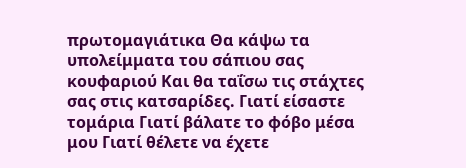πρωτομαγιάτικα Θα κάψω τα υπολείμματα του σάπιου σας κουφαριού Και θα ταΐσω τις στάχτες σας στις κατσαρίδες. Γιατί είσαστε τομάρια Γιατί βάλατε το φόβο μέσα μου Γιατί θέλετε να έχετε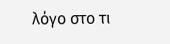λόγο στο τι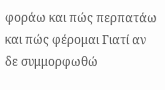φοράω και πώς περπατάω και πώς φέρομαι Γιατί αν δε συμμορφωθώ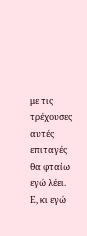με τις τρέχουσες αυτές επιταγές θα φταίω εγώ λέει. Ε, κι εγώ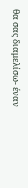θα σας διαμελίσω- έναν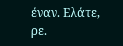έναν. Ελάτε, ρε.